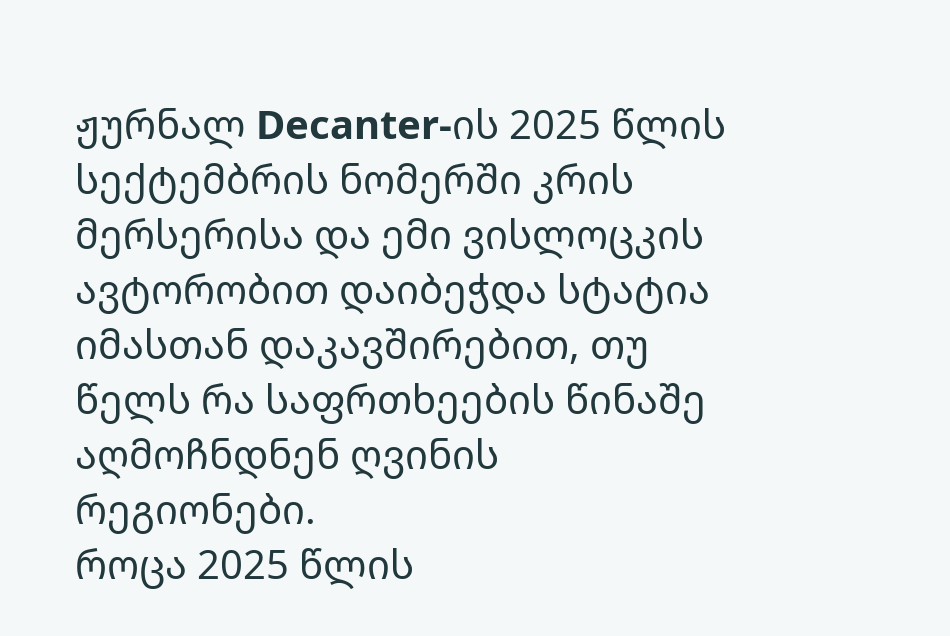ჟურნალ Decanter-ის 2025 წლის სექტემბრის ნომერში კრის მერსერისა და ემი ვისლოცკის ავტორობით დაიბეჭდა სტატია იმასთან დაკავშირებით, თუ წელს რა საფრთხეების წინაშე აღმოჩნდნენ ღვინის რეგიონები.
როცა 2025 წლის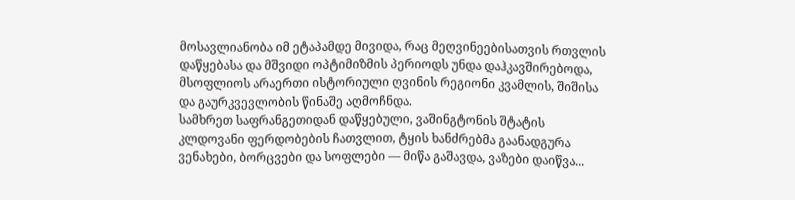მოსავლიანობა იმ ეტაპამდე მივიდა, რაც მეღვინეებისათვის რთვლის დაწყებასა და მშვიდი ოპტიმიზმის პერიოდს უნდა დაჰკავშირებოდა, მსოფლიოს არაერთი ისტორიული ღვინის რეგიონი კვამლის, შიშისა და გაურკვევლობის წინაშე აღმოჩნდა.
სამხრეთ საფრანგეთიდან დაწყებული, ვაშინგტონის შტატის კლდოვანი ფერდობების ჩათვლით, ტყის ხანძრებმა გაანადგურა ვენახები, ბორცვები და სოფლები — მიწა გაშავდა, ვაზები დაიწვა...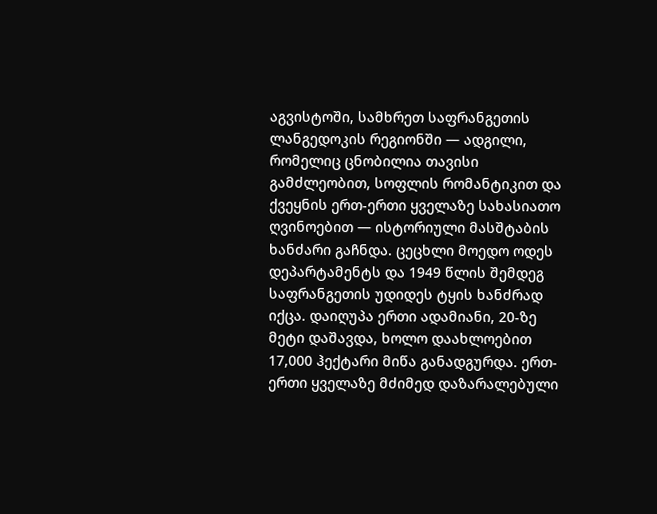აგვისტოში, სამხრეთ საფრანგეთის ლანგედოკის რეგიონში — ადგილი, რომელიც ცნობილია თავისი გამძლეობით, სოფლის რომანტიკით და ქვეყნის ერთ-ერთი ყველაზე სახასიათო ღვინოებით — ისტორიული მასშტაბის ხანძარი გაჩნდა. ცეცხლი მოედო ოდეს დეპარტამენტს და 1949 წლის შემდეგ საფრანგეთის უდიდეს ტყის ხანძრად იქცა. დაიღუპა ერთი ადამიანი, 20-ზე მეტი დაშავდა, ხოლო დაახლოებით 17,000 ჰექტარი მიწა განადგურდა. ერთ-ერთი ყველაზე მძიმედ დაზარალებული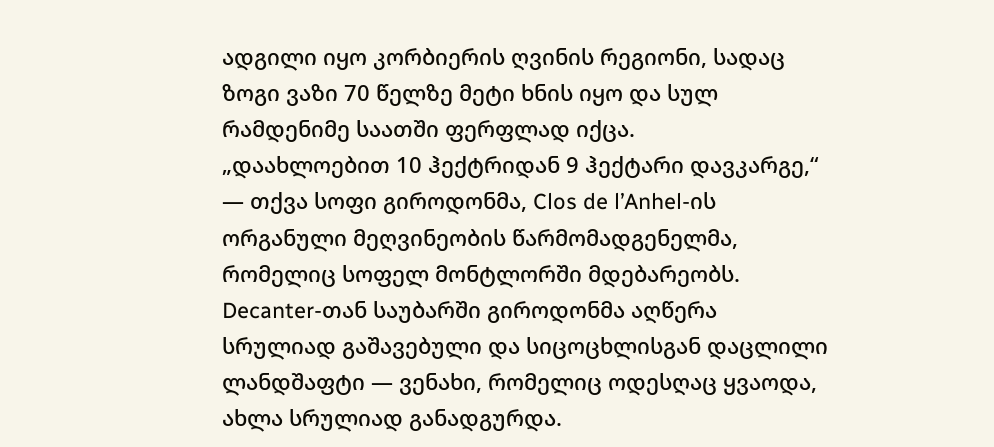ადგილი იყო კორბიერის ღვინის რეგიონი, სადაც ზოგი ვაზი 70 წელზე მეტი ხნის იყო და სულ რამდენიმე საათში ფერფლად იქცა.
„დაახლოებით 10 ჰექტრიდან 9 ჰექტარი დავკარგე,“ — თქვა სოფი გიროდონმა, Clos de l’Anhel-ის ორგანული მეღვინეობის წარმომადგენელმა, რომელიც სოფელ მონტლორში მდებარეობს. Decanter-თან საუბარში გიროდონმა აღწერა სრულიად გაშავებული და სიცოცხლისგან დაცლილი ლანდშაფტი — ვენახი, რომელიც ოდესღაც ყვაოდა, ახლა სრულიად განადგურდა.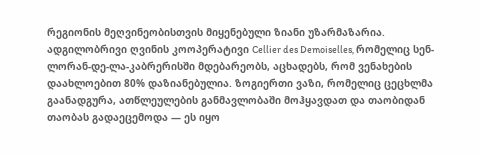რეგიონის მეღვინეობისთვის მიყენებული ზიანი უზარმაზარია. ადგილობრივი ღვინის კოოპერატივი Cellier des Demoiselles, რომელიც სენ-ლორან-დე-ლა-კაბრერისში მდებარეობს, აცხადებს, რომ ვენახების დაახლოებით 80% დაზიანებულია. ზოგიერთი ვაზი, რომელიც ცეცხლმა გაანადგურა, ათწლეულების განმავლობაში მოჰყავდათ და თაობიდან თაობას გადაეცემოდა — ეს იყო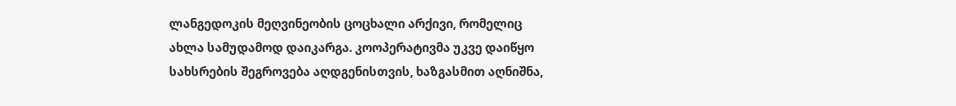ლანგედოკის მეღვინეობის ცოცხალი არქივი, რომელიც ახლა სამუდამოდ დაიკარგა. კოოპერატივმა უკვე დაიწყო სახსრების შეგროვება აღდგენისთვის, ხაზგასმით აღნიშნა,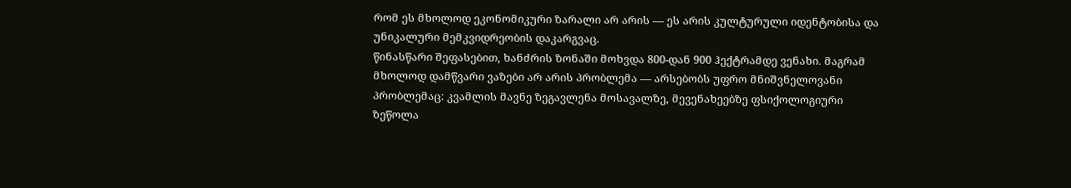რომ ეს მხოლოდ ეკონომიკური ზარალი არ არის — ეს არის კულტურული იდენტობისა და უნიკალური მემკვიდრეობის დაკარგვაც.
წინასწარი შეფასებით, ხანძრის ზონაში მოხვდა 800-დან 900 ჰექტრამდე ვენახი. მაგრამ მხოლოდ დამწვარი ვაზები არ არის პრობლემა — არსებობს უფრო მნიშვნელოვანი პრობლემაც: კვამლის მავნე ზეგავლენა მოსავალზე, მევენახეებზე ფსიქოლოგიური ზეწოლა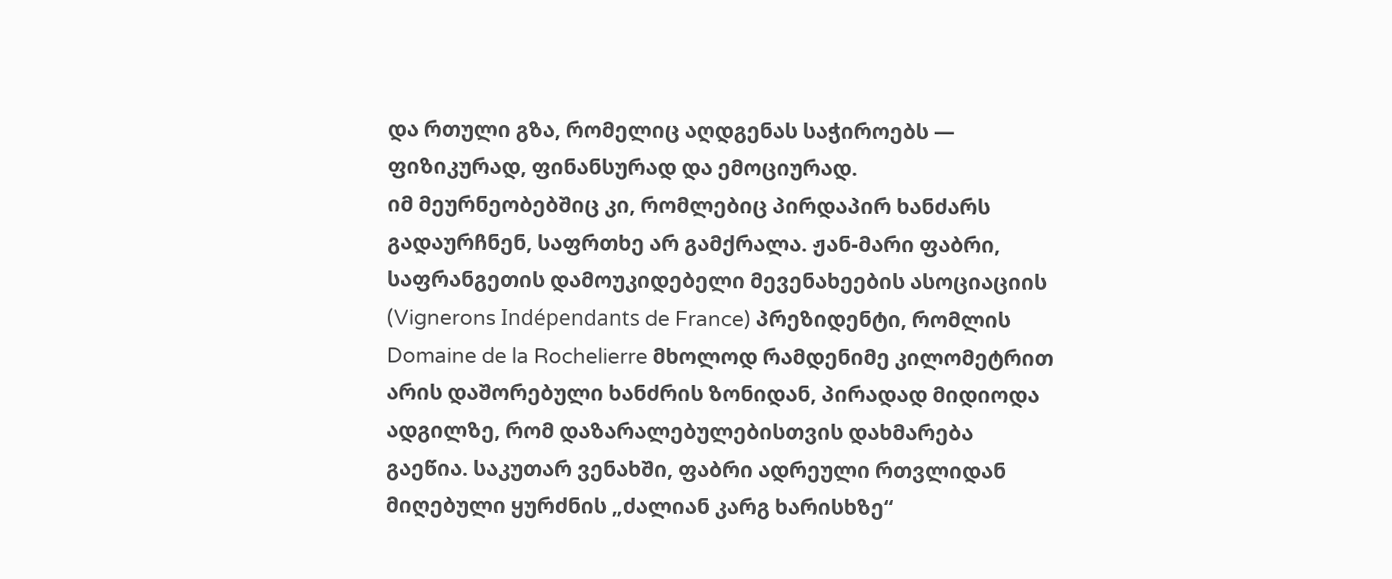და რთული გზა, რომელიც აღდგენას საჭიროებს — ფიზიკურად, ფინანსურად და ემოციურად.
იმ მეურნეობებშიც კი, რომლებიც პირდაპირ ხანძარს გადაურჩნენ, საფრთხე არ გამქრალა. ჟან-მარი ფაბრი, საფრანგეთის დამოუკიდებელი მევენახეების ასოციაციის (Vignerons Indépendants de France) პრეზიდენტი, რომლის Domaine de la Rochelierre მხოლოდ რამდენიმე კილომეტრით არის დაშორებული ხანძრის ზონიდან, პირადად მიდიოდა ადგილზე, რომ დაზარალებულებისთვის დახმარება გაეწია. საკუთარ ვენახში, ფაბრი ადრეული რთვლიდან მიღებული ყურძნის „ძალიან კარგ ხარისხზე“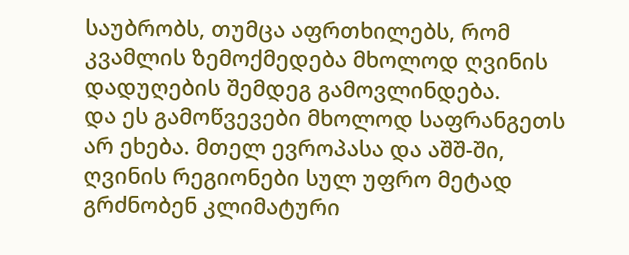საუბრობს, თუმცა აფრთხილებს, რომ კვამლის ზემოქმედება მხოლოდ ღვინის დადუღების შემდეგ გამოვლინდება.
და ეს გამოწვევები მხოლოდ საფრანგეთს არ ეხება. მთელ ევროპასა და აშშ-ში, ღვინის რეგიონები სულ უფრო მეტად გრძნობენ კლიმატური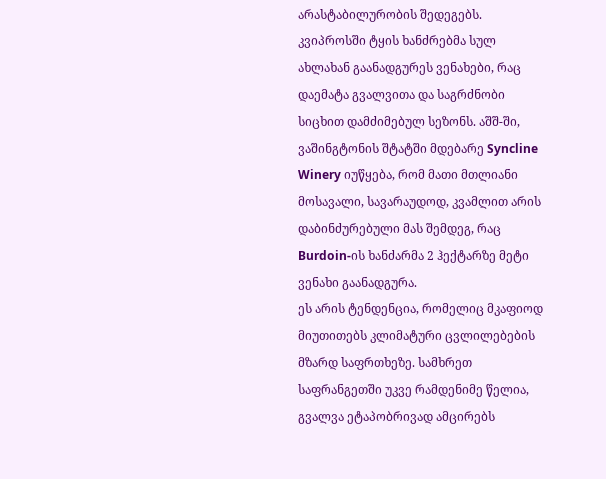არასტაბილურობის შედეგებს. კვიპროსში ტყის ხანძრებმა სულ ახლახან გაანადგურეს ვენახები, რაც დაემატა გვალვითა და საგრძნობი სიცხით დამძიმებულ სეზონს. აშშ-ში, ვაშინგტონის შტატში მდებარე Syncline Winery იუწყება, რომ მათი მთლიანი მოსავალი, სავარაუდოდ, კვამლით არის დაბინძურებული მას შემდეგ, რაც Burdoin-ის ხანძარმა 2 ჰექტარზე მეტი ვენახი გაანადგურა.
ეს არის ტენდენცია, რომელიც მკაფიოდ მიუთითებს კლიმატური ცვლილებების მზარდ საფრთხეზე. სამხრეთ საფრანგეთში უკვე რამდენიმე წელია, გვალვა ეტაპობრივად ამცირებს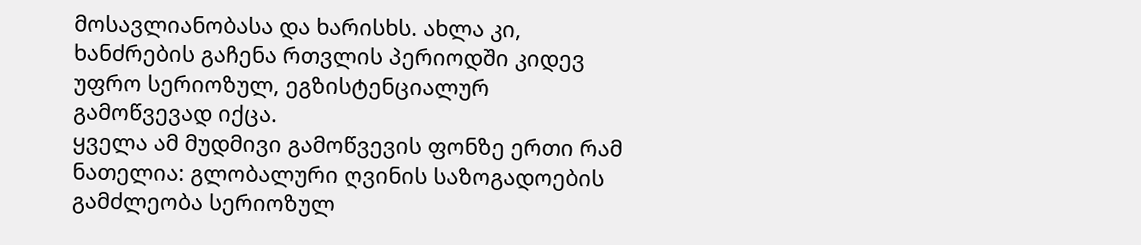მოსავლიანობასა და ხარისხს. ახლა კი, ხანძრების გაჩენა რთვლის პერიოდში კიდევ უფრო სერიოზულ, ეგზისტენციალურ გამოწვევად იქცა.
ყველა ამ მუდმივი გამოწვევის ფონზე ერთი რამ ნათელია: გლობალური ღვინის საზოგადოების გამძლეობა სერიოზულ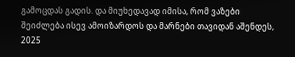გამოცდას გადის. და მიუხედავად იმისა, რომ ვაზები შეიძლება ისევ ამოიზარდოს და მარნები თავიდან აშენდეს, 2025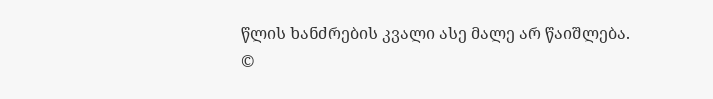წლის ხანძრების კვალი ასე მალე არ წაიშლება.
©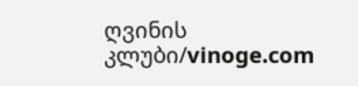ღვინის კლუბი/vinoge.com